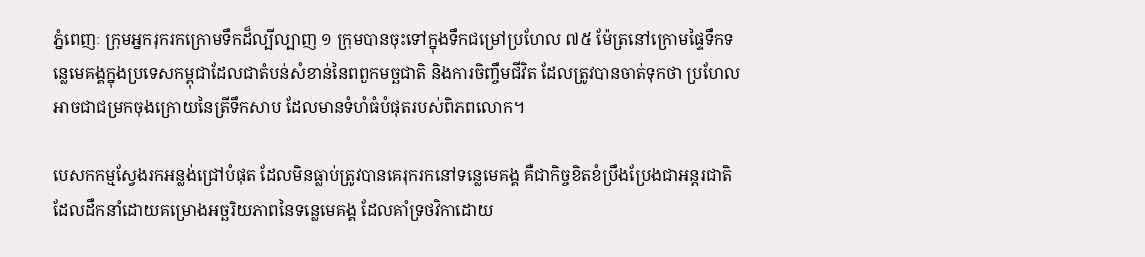ភ្នំពេញៈ ក្រុមអ្នករុករកក្រោមទឹកដ៏ល្បីល្បាញ ១ ក្រុមបានចុះទៅក្នុងទឹកជម្រៅប្រហែល ៧៥ ម៉ែត្រនៅក្រោមផ្ទៃទឹកទន្លេមេគង្គក្នុងប្រទេសកម្ពុជាដែលជាតំបន់សំខាន់នៃពពួកមច្ឆជាតិ និងការចិញ្ចឹមជីវិត ដែលត្រូវបានចាត់ទុកថា ប្រហែលអាចជាជម្រកចុងក្រោយនៃត្រីទឹកសាប ដែលមានទំហំធំបំផុតរបស់ពិភពលោក។

បេសកកម្មស្វែងរកអន្លង់ជ្រៅបំផុត ដែលមិនធ្លាប់ត្រូវបានគេរុករកនៅទន្លេមេគង្គ គឺជាកិច្ចខិតខំប្រឹងប្រែងជាអន្តរជាតិដែលដឹកនាំដោយគម្រោងអច្ឆរិយភាពនៃទន្លេមេគង្គ ដែលគាំទ្រថវិកាដោយ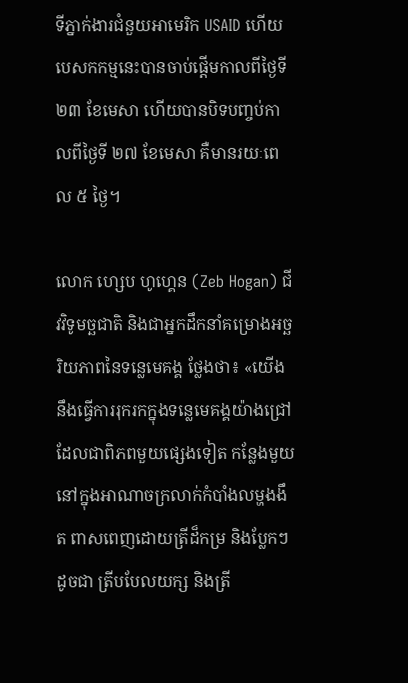ទីភ្នាក់ងារជំនួយអាមេរិក USAID ហើយបេសកកម្មនេះបានចាប់ផ្តើមកាលពីថ្ងៃទី ២៣ ខែមេសា ហើយបានបិទបញ្ចប់កាលពីថ្ងៃទី ២៧ ខែមេសា គឺមានរយៈពេល ៥ ថ្ងៃ។

លោក ហ្សេប ហូហ្គេន (Zeb Hogan) ជីវវិទូមច្ឆជាតិ និងជាអ្នកដឹកនាំគម្រោងអច្ឆរិយភាពនៃទន្លេមេគង្គ ថ្លែងថា៖ «យើងនឹងធ្វើការរុករកក្នុងទន្លេមេគង្គយ៉ាងជ្រៅ ដែលជាពិភពមួយផ្សេងទៀត កន្លែងមួយនៅក្នុងអាណាចក្រលាក់កំបាំងលម្ហងងឹត ពាសពេញដោយត្រីដ៏កម្រ និងប្លែកៗដូចជា ត្រីបបែលយក្ស និងត្រី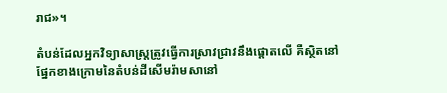រាជ»។

តំបន់ដែលអ្នកវិទ្យាសាស្ត្រត្រូវធ្វើការស្រាវជ្រាវនឹងផ្តោតលើ គឺស្ថិតនៅផ្នែកខាងក្រោមនៃតំបន់ដីសើមរ៉ាមសានៅ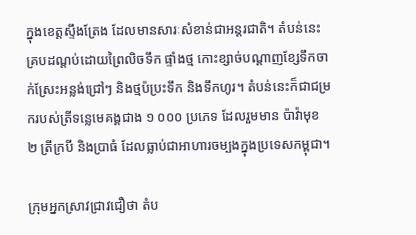ក្នុងខេត្តស្ទឹងត្រែង ដែលមានសារៈសំខាន់ជាអន្តរជាតិ។ តំបន់នេះ គ្របដណ្ដប់ដោយព្រៃលិចទឹក ផ្ទាំងថ្ម កោះខ្សាច់បណ្តាញខ្សែទឹកចាក់ស្រែះអន្លង់ជ្រៅៗ និងថ្មប៉ប្រះទឹក និងទឹកហូរ។ តំបន់នេះក៏ជាជម្រករបស់ត្រីទន្លេមេគង្គជាង ១ ០០០ ប្រភេទ ដែលរួមមាន ប៉ាវ៉ាមុខ ២ ត្រីក្របី និងប្រាធំ ដែលធ្លាប់ជាអាហារចម្បងក្នុងប្រទេសកម្ពុជា។

ក្រុមអ្នកស្រាវជ្រាវជឿថា តំប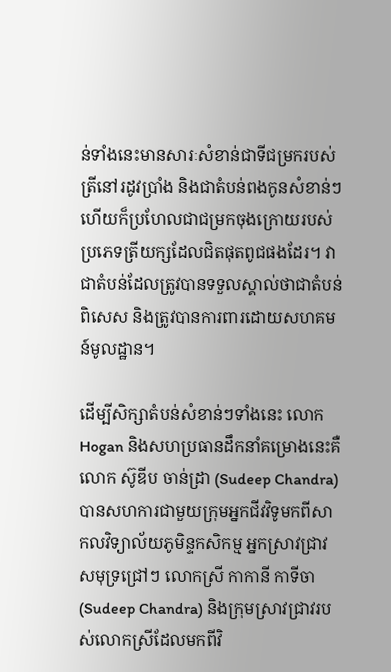ន់ទាំងនេះមានសារៈសំខាន់ជាទីជម្រករបស់ត្រីនៅរដូវប្រាំង និងជាតំបន់ពងកូនសំខាន់ៗ ហើយក៏ប្រហែលជាជម្រកចុងក្រោយរបស់ប្រភេទត្រីយក្សដែលជិតផុតពូជផងដែរ។ វាជាតំបន់ដែលត្រូវបានទទួលស្គាល់ថាជាតំបន់ពិសេស និងត្រូវបានការពារដោយសហគមន៍មូលដ្ឋាន។

ដើម្បីសិក្សាតំបន់សំខាន់ៗទាំងនេះ លោក Hogan និងសហប្រធានដឹកនាំគម្រោងនេះគឺលោក ស៊ូឌីប ចាន់ដ្រា (Sudeep Chandra) បានសហការជាមួយក្រុមអ្នកជីវវិទូមកពីសាកលវិទ្យាល័យភូមិន្ទកសិកម្ម អ្នកស្រាវជ្រាវសមុទ្រជ្រៅៗ លោកស្រី កាកានី កាទីចា (Sudeep Chandra) និងក្រុមស្រាវជ្រាវរបស់លោកស្រីដែលមកពីវិ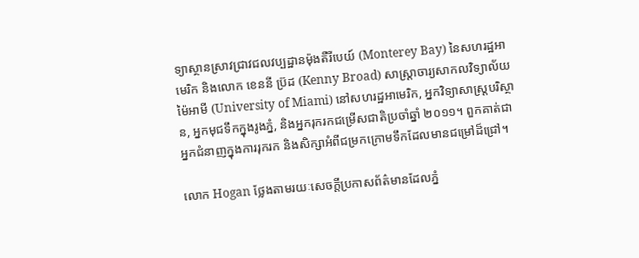ទ្យាស្ថានស្រាវជ្រាវជលវប្បដ្ឋានម៉ុងតឺរីបេយ៍ (Monterey Bay) នៃសហរដ្ឋអាមេរិក និងលោក ខេននី ប្រ៊ដ (Kenny Broad) សាស្ត្រាចារ្យសាកលវិទ្យាល័យម៉ៃអាមី (University of Miami) នៅសហរដ្ឋអាមេរិក, អ្នកវិទ្យាសាស្ត្របរិស្ថាន, អ្នកមុជទឹកក្នុងរូងភ្នំ, និងអ្នករុករកជម្រើសជាតិប្រចាំឆ្នាំ ២០១១។ ពួកគាត់ជាអ្នកជំនាញក្នុងការរុករក និងសិក្សាអំពីជម្រកក្រោមទឹកដែលមានជម្រៅដ៏ជ្រៅ។

លោក Hogan ថ្លែងតាមរយៈសេចក្តីប្រកាសព័ត៌មានដែលភ្នំ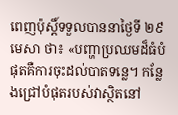ពេញប៉ុស្តិ៍ទទួលបាននាថ្ងៃទី ២៩ មេសា ថា៖ «បញ្ហាប្រឈមដ៏ធំបំផុតគឺការចុះដល់បាតទន្លេ។ កន្លែងជ្រៅបំផុតរបស់វាស្ថិតនៅ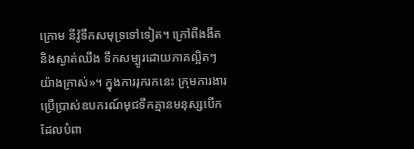ក្រោម នីវ៉ូទឹកសមុទ្រទៅទៀត។ ក្រៅពីងងឹត និងស្ងាត់ឈឹង ទឹកសម្បូរដោយភាគល្អិតៗយ៉ាងក្រាស់»។ ក្នុងការរុករកនេះ ក្រុមការងារប្រើប្រាស់ឧបករណ៍មុជទឹកគ្មានមនុស្សបើកដែលបំពា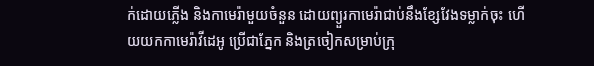ក់ដោយភ្លើង និងកាមេរ៉ាមួយចំនួន ដោយព្យួរកាមេរ៉ាជាប់នឹងខ្សែវែងទម្លាក់ចុះ ហើយយកកាមេរ៉ាវីដេអូ ប្រើជាភ្នែក និងត្រចៀកសម្រាប់ក្រុ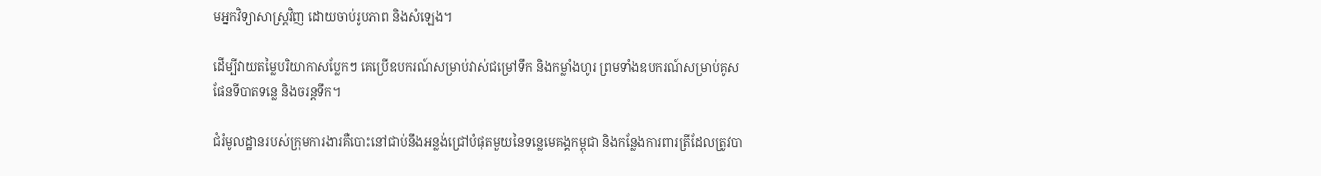មអ្នកវិទ្យាសាស្ត្រវិញ ដោយចាប់រូបភាព និងសំឡេង។

ដើម្បីវាយតម្លៃបរិយាកាសប្លែកៗ គេប្រើឧបករណ៍សម្រាប់វាស់ជម្រៅទឹក និងកម្លាំងហូរ ព្រមទាំងឧបករណ៍សម្រាប់គូសផែនទីបាតទន្លេ និងចរន្តទឹក។

ជំរំមូលដ្ឋានរបស់ក្រុមការងារគឺបោះនៅជាប់នឹងអន្លង់ជ្រៅបំផុតមួយនៃទន្លេមេគង្គកម្ពុជា និងកន្លែងការពារត្រីដែលត្រូវបា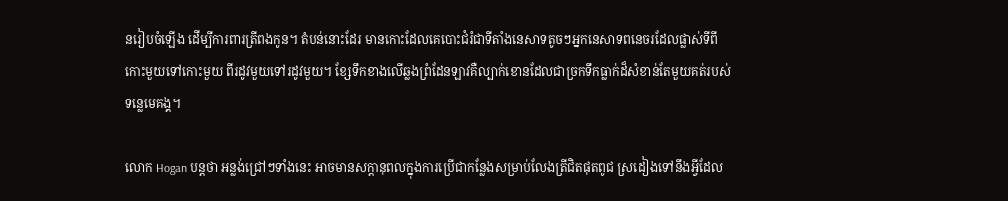នរៀបចំឡើង ដើម្បីការពារត្រីពងកូន។ តំបន់នោះដែរ មានកោះដែលគេបោះជំរំជាទីតាំងនេសាទតូចៗអ្នកនេសាទពនេចរដែលផ្លាស់ទីពីកោះមួយទៅកោះមួយ ពីរដូវមួយទៅរដូវមួយ។ ខ្សែទឹកខាងលើឆ្លងព្រំដែនឡាវគឺល្បាក់ខោនដែលជាច្រកទឹកធ្លាក់ដ៏សំខាន់តែមួយគត់របស់ទន្លេមេគង្គ។

លោក Hogan បន្តថា អន្លង់ជ្រៅៗទាំងនេះ អាចមានសក្តានុពលក្នុងការប្រើជាកន្លែងសម្រាប់លែងត្រីជិតផុតពូជ ស្រដៀងទៅនឹងអ្វីដែល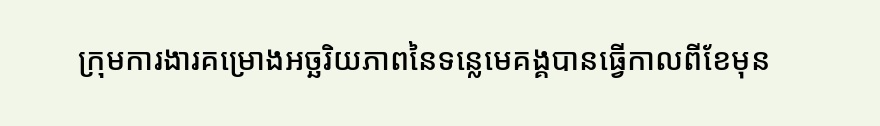ក្រុមការងារគម្រោងអច្ឆរិយភាពនៃទន្លេមេគង្គបានធ្វើកាលពីខែមុន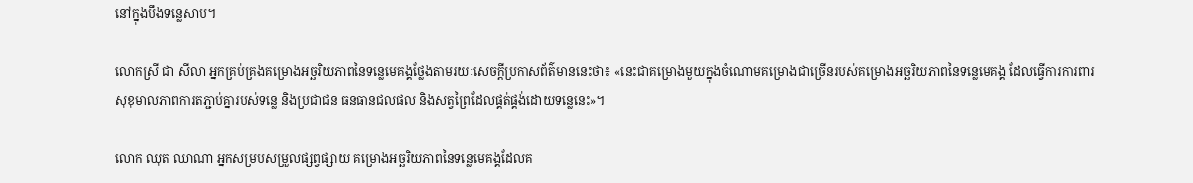នៅក្នុងបឹងទន្លេសាប។

លោកស្រី ជា សីលា អ្នកគ្រប់គ្រងគម្រោងអច្ឆរិយភាពនៃទន្លេមេគង្គថ្លែងតាមរយៈសេចក្តីប្រកាសព័ត៌មាននេះថា៖ «នេះជាគម្រោងមួយក្នុងចំណោមគម្រោងជាច្រើនរបស់គម្រោងអច្ឆរិយភាពនៃទន្លេមេគង្គ ដែលធ្វើការការពារសុខុមាលភាពការតភ្ជាប់គ្នារបស់ទន្លេ និងប្រជាជន ធនធានជលផល និងសត្វព្រៃដែលផ្គត់ផ្គង់ដោយទន្លេនេះ»។

លោក ឈុត ឈាណា អ្នកសម្របសម្រួលផ្សព្វផ្សាយ គម្រោងអច្ឆរិយភាពនៃទន្លេមេគង្គដែលគ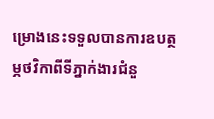ម្រោងនេះទទួលបានការឧបត្ថម្ភថវិកាពីទីភ្នាក់ងារជំនួ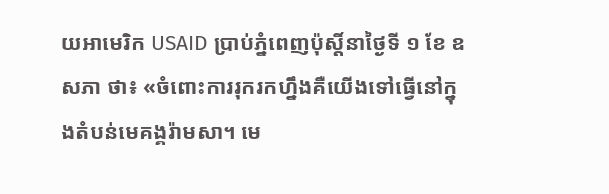យអាមេរិក USAID ប្រាប់ភ្នំពេញប៉ុស្តិ៍នាថ្ងៃទី ១ ខែ ឧសភា ថា៖ «ចំពោះការរុករកហ្នឹងគឺយើងទៅធ្វើនៅក្នុងតំបន់មេគង្គរ៉ាមសា។ មេ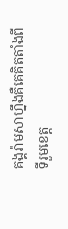គង្គរ៉ាមសាហ្នឹងគឺគេគិតតាំងពីទីរួមខេត្ត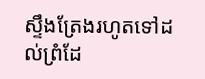ស្ទឹងត្រែងរហូតទៅដល់ព្រំដែ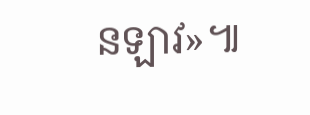នឡាវ»៕